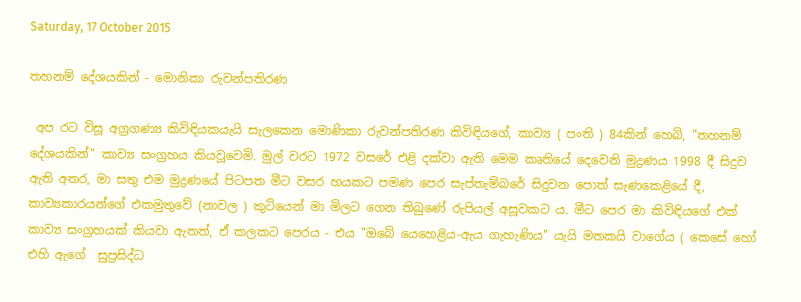Saturday, 17 October 2015

තහනම් දේශයකින් - මොනිකා රුවන්පතිරණ

 අප රට විසූ අග්‍රගණ්‍ය කිවිඳියකයැයි සැලකෙන මොණිකා රුවන්පතිරණ කිවිඳියගේ, කාව්‍ය ( පංති ) 84කින් හෙබි, "තහනම් දේශයකින්" කාව්‍ය සංග්‍රහය කියවූවෙමි. මුල් වරට 1972 වසරේ එළි දක්වා ඇති මෙම කෘතියේ දෙවෙනි මුද්‍රණය 1998 දී සිදුව ඇති අතර, මා සතු එම මුද්‍රණයේ පිටපත මීට වසර හයකට පමණ පෙර සැප්තැම්බරේ සිදුවන පොත් සැණකෙළියේ දී,  කාව්‍යකාරයන්ගේ එකමුතුවේ (නාවල ) කුටියෙන් මා මිලට ගෙන තිබුණේ රුපියල් අසූවකට ය. මීට පෙර මා කිවිඳියගේ එක් කාව්‍ය සංග්‍රහයක් කියවා ඇතත්, ඒ කලකට පෙරය - එය "ඔබේ යෙහෙළිය-ඇය ගැහැණිය" යැයි මතකයි වාගේය ( කෙසේ හෝ එහි ඇගේ  සුප්‍රසිද්ධ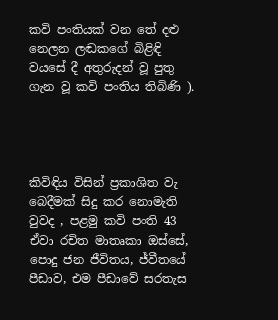කවි පංතියක් වන තේ දළු නෙලන ලඬකගේ බිළිඳි වයසේ දී අතුරුදන් වූ පුතු ගැන වූ කවි පංතිය තිබිණි ).




කිවිඳිය විසින් ප්‍රකාශිත වැ බෙදීමක් සිදු කර නොමැති වුවද , පළමු කවි පංති 43 ඒවා රචිත මාතෘකා ඔස්සේ, පොදු ජන ජීවිතය, ජ්වීතයේ පීඩාව, එම පීඩාවේ සරතැස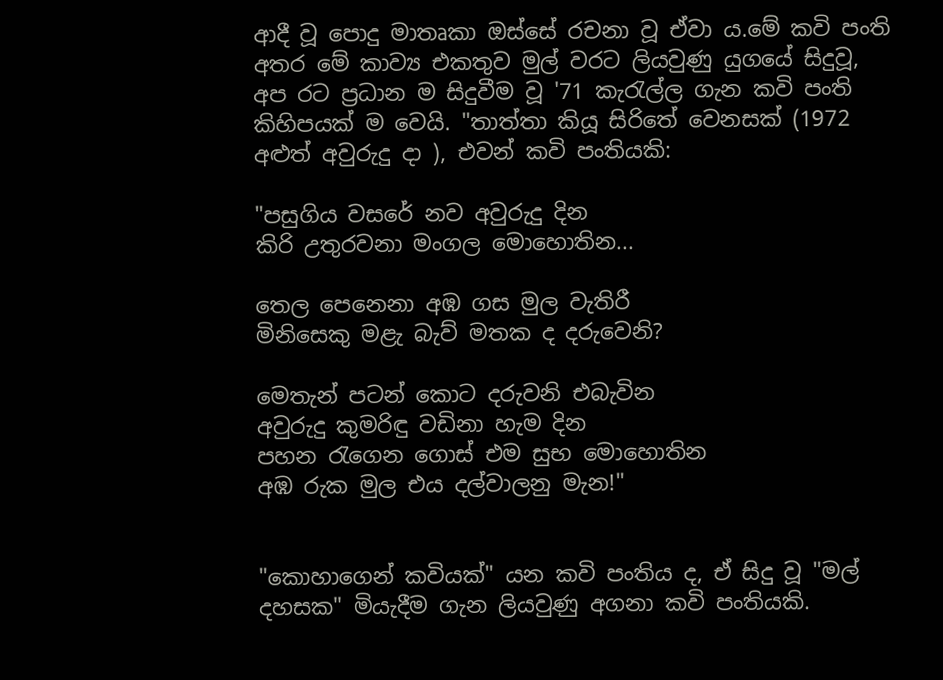ආදී වූ පොදු මාතෘකා ඔස්සේ රචනා වූ ඒවා ය.මේ කවි පංති අතර මේ කාව්‍ය එකතුව මුල් වරට ලියවුණු යුගයේ සිදුවූ, අප රට ප්‍රධාන ම සිදුවීම වූ '71 කැරැල්ල ගැන කවි පංති කිහිපයක් ම වෙයි. "තාත්තා කියූ සිරිතේ වෙනසක් (1972 අළුත් අවුරුදු දා ), එවන් කවි පංතියකි:

"පසුගිය වසරේ නව අවුරුදු දින
කිරි උතුරවනා මංගල මොහොතින...

තෙල පෙනෙනා අඹ ගස මුල වැතිරී
මිනිසෙකු මළැ බැව් මතක ද දරුවෙනි?

මෙතැන් පටන් කොට දරුවනි එබැවින
අවුරුදු කුමරිඳු වඩිනා හැම දින
පහන රැගෙන ගොස් එම සුභ මොහොතින
අඹ රුක මුල එය දල්වාලනු මැන!"


"කොහාගෙන් කවියක්" යන කවි පංතිය ද, ඒ සිදු වූ "මල් දහසක" මියැදීම ගැන ලියවුණු අගනා කවි පංතියකි.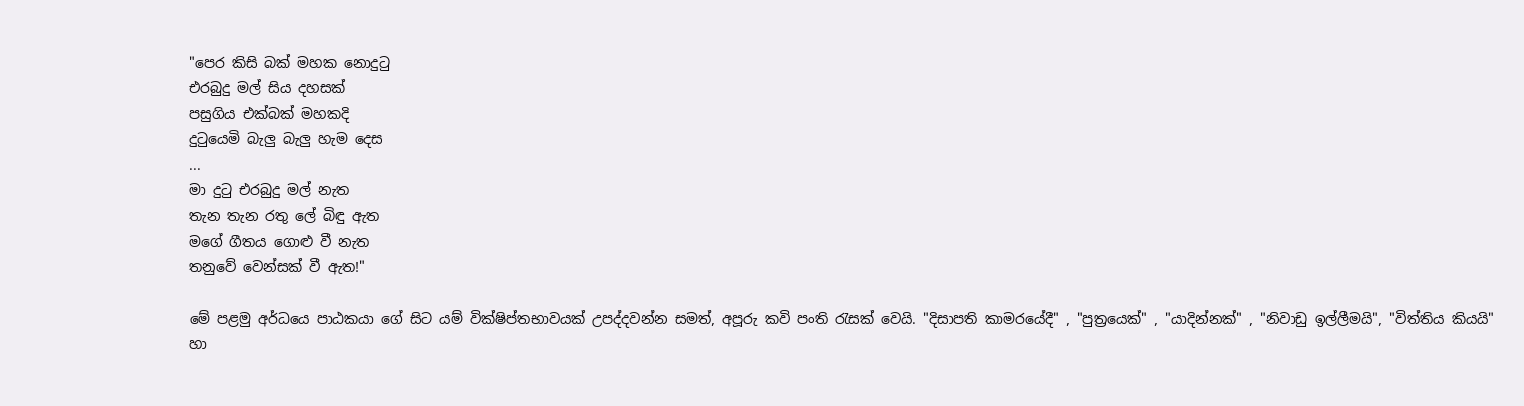"පෙර කිසි බක් මහක නොදුටු
එරබුදු මල් සිය දහසක්
පසුගිය එක්බක් මහකදි
දුටුයෙමි බැලු බැලු හැම දෙස
...
මා දුටු එරබුදු මල් නැත
තැන තැන රතු ලේ බිඳු ඇත
මගේ ගීතය ගොළු වී නැත
තනුවේ වෙන්සක් වී ඇත!"

මේ පළමු අර්ධයෙ පාඨකයා ගේ සිට යම් වික්ෂිප්තභාවයක් උපද්දවන්න සමත්, අපූරු කවි පංති රැසක් වෙයි. "දිසාපති කාමරයේදී" , "පුත්‍රයෙක්" , "යාදින්නක්" , "නිවාඩු ඉල්ලීමයි", "විත්තිය කියයි" හා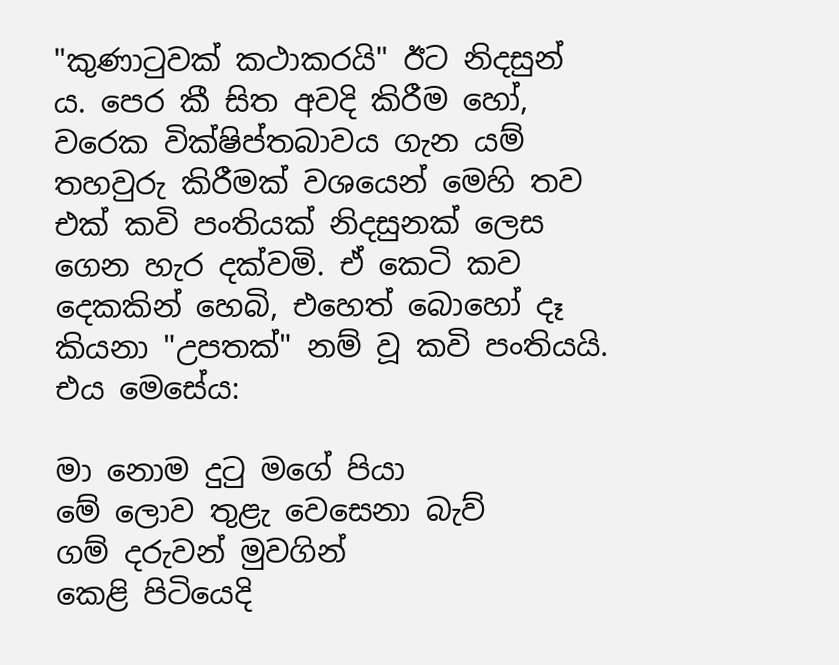"කුණාටුවක් කථාකරයි" ඊට නිදසුන් ය. පෙර කී සිත අවදි කිරීම හෝ, වරෙක වික්ෂිප්තබාවය ගැන යම් තහවුරු කිරීමක් වශයෙන් මෙහි තව එක් කවි පංතියක් නිදසුනක් ලෙස ගෙන හැර දක්වමි. ඒ කෙටි කව දෙකකින් හෙබි, එහෙත් බොහෝ දෑ කියනා "උපතක්" නම් වූ කවි පංතියයි. එය මෙසේය:

මා නොම දුටු මගේ පියා
මේ ලොව තුළැ වෙසෙනා බැව්
ගම් දරුවන් මුවගින්
කෙළි පිටියෙදි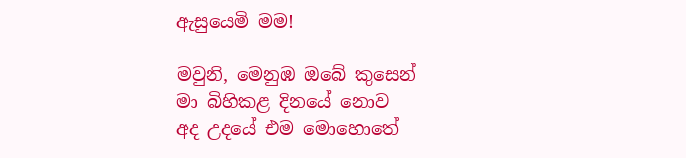ඇසුයෙමි මම!

මවුනි, මෙනුඹ ඔබේ කුසෙන්
මා බිහිකළ දිනයේ නොව
අද උදයේ එම මොහොතේ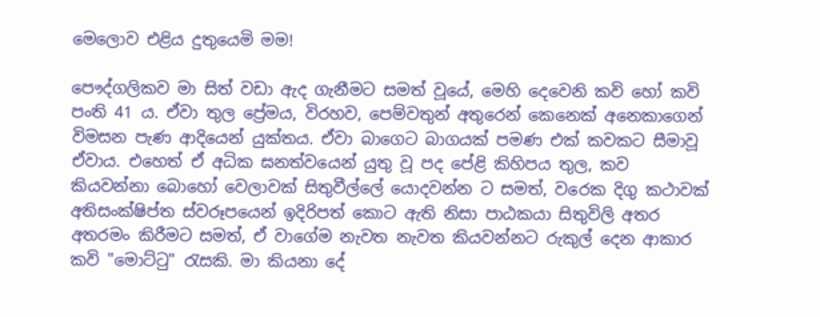මෙලොව එළිය දුතුයෙමි මම!

පෞද්ගලිකව මා සිත් වඩා ඇද ගැනීමට සමත් වූයේ, මෙහි දෙවෙනි කවි හෝ කවි පංති 41 ය. ඒවා තුල ප්‍රේමය, විරහව, පෙම්වතුන් අතුරෙන් කෙනෙක් අනෙකාගෙන් විමසන පැණ ආදියෙන් යුක්තය. ඒවා බාගෙට බාගයක් පමණ එක් කවකට සීමාවූ ඒවාය. එහෙත් ඒ අධික ඝනත්වයෙන් යුතු වූ පද පේළි කිහිපය තුල, කව කියවන්නා බොහෝ වෙලාවක් සිතුවීල්ලේ යොදවන්න ට සමත්, වරෙක දිගු කථාවක් අතිසංක්ෂිප්ත ස්වරූපයෙන් ඉදිරිපත් කොට ඇති නිසා පාඨකයා සිතුවිලි අතර අතරමං කිරීමට සමත්, ඒ වාගේම නැවත නැවත කියවන්නට රුකුල් දෙන ආකාර කවි "මොට්ටු" රැසකි. මා කියනා දේ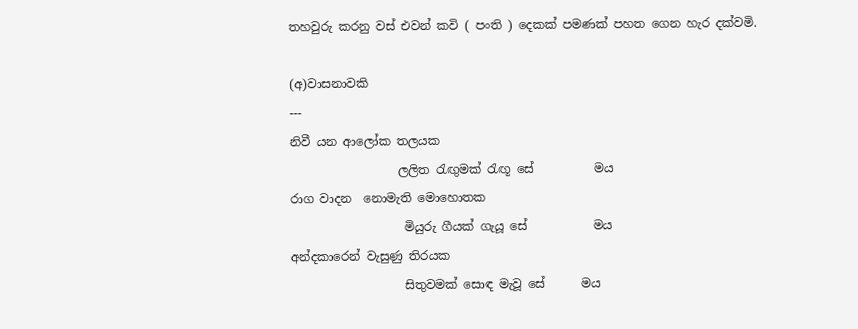තහවුරු කරනු වස් එවන් කවි ( පංති ) දෙකක් පමණක් පහත ගෙන හැර දක්වමි.

(අ)වාසනාවකි
---
නිවී යන ආලෝක තලයක
                  ලලිත රැඟුමක් රැඟූ සේ          මය
රාග වාදන  නොමැති මොහොතක
                   මියුරු ගීයක් ගැයූ සේ           මය
අන්දකාරෙන් වැසුණු තිරයක
                   සිතුවමක් සොඳ මැවූ සේ      මය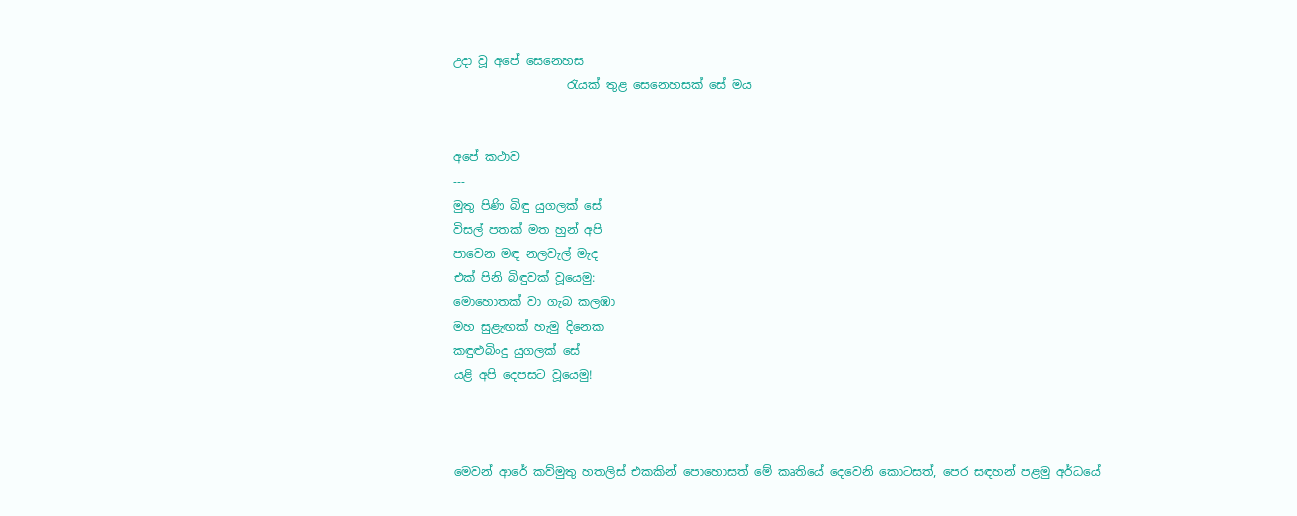උදා වූ අපේ සෙනෙහස
                   රැයක් තුළ සෙනෙහසක් සේ මය


අපේ කථාව
---
මුතු පිණි බිඳු යුගලක් සේ
විසල් පතක් මත හුන් අපි
පාවෙන මඳ නලවැල් මැද
එක් පිනි බිඳුවක් වූයෙමු:
මොහොතක් වා ගැබ කලඹා
මහ සුළැඟක් හැමු දිනෙක
කඳුළුබිංදු යුගලක් සේ
යළි අපි දෙපසට වූයෙමු!



මෙවන් ආරේ කව්මුතු හතලිස් එකකින් පොහොසත් මේ කෘතියේ දෙවෙනි කොටසත්, පෙර සඳහන් පළමු අර්ධයේ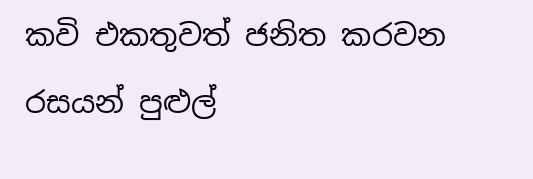කවි එකතුවත් ජනිත කරවන රසයන් පුළුල්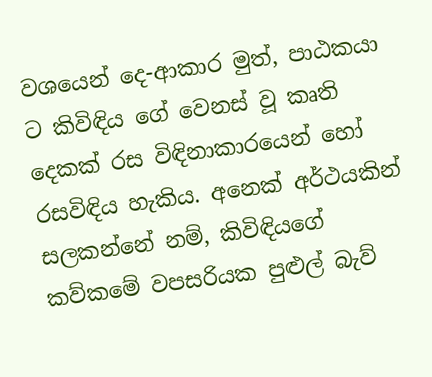වශයෙන් දෙ-ආකාර මුත්, පාඨකයා ට කිවිඳිය ගේ වෙනස් වූ කෘති දෙකක් රස විඳිනාකාරයෙන් හෝ රසවිඳිය හැකිය. අනෙක් අර්ථයකින් සලකන්නේ නම්, කිවිඳියගේ කව්කමේ වපසරියක පුළුල් බැව්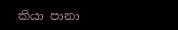කියා පානා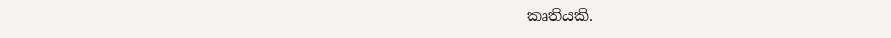කෘතියකි.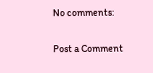No comments:

Post a Comment